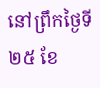នៅព្រឹកថ្ងៃទី២៥ ខែ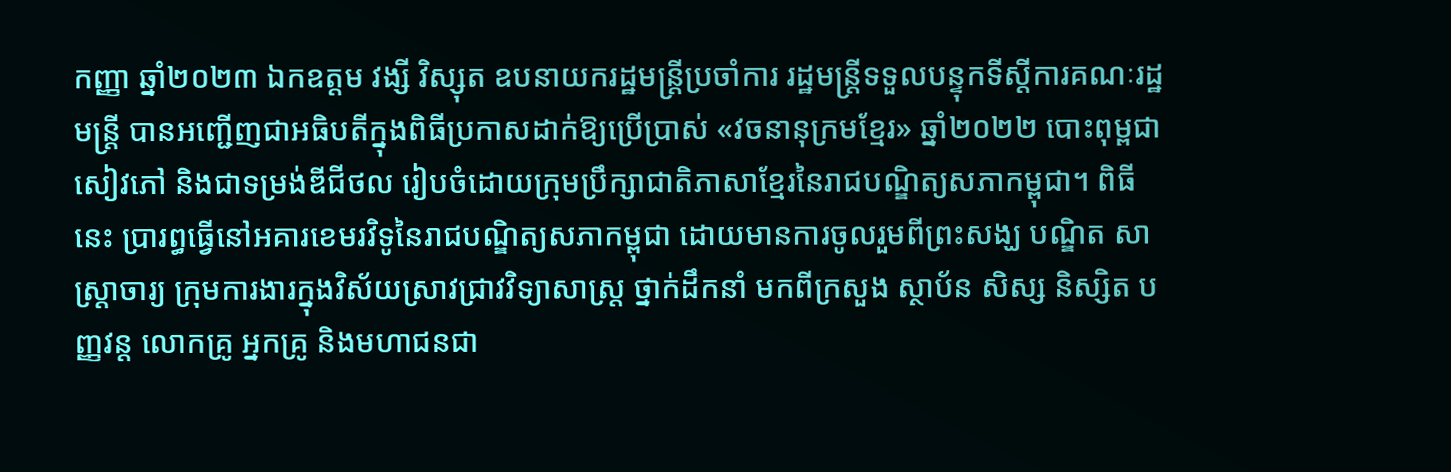កញ្ញា ឆ្នាំ២០២៣ ឯកឧត្តម វង្សី វិស្សុត ឧបនាយករដ្ឋមន្ត្រីប្រចាំការ រដ្ឋមន្ត្រីទទួលបន្ទុកទីស្តីការគណៈរដ្ឋមន្ត្រី បានអញ្ជើញជាអធិបតីក្នុងពិធីប្រកាសដាក់ឱ្យប្រើប្រាស់ «វចនានុក្រមខ្មែរ» ឆ្នាំ២០២២ បោះពុម្ពជាសៀវភៅ និងជាទម្រង់ឌីជីថល រៀបចំដោយក្រុមប្រឹក្សាជាតិភាសាខ្មែរនៃរាជបណ្ឌិត្យសភាកម្ពុជា។ ពិធីនេះ ប្រារព្ធធ្វើនៅអគារខេមរវិទូនៃរាជបណ្ឌិត្យសភាកម្ពុជា ដោយមានការចូលរួមពីព្រះសង្ឃ បណ្ឌិត សាស្ត្រាចារ្យ ក្រុមការងារក្នុងវិស័យស្រាវជ្រាវវិទ្យាសាស្ត្រ ថ្នាក់ដឹកនាំ មកពីក្រសួង ស្ថាប័ន សិស្ស និស្សិត បញ្ញវន្ត លោកគ្រូ អ្នកគ្រូ និងមហាជនជា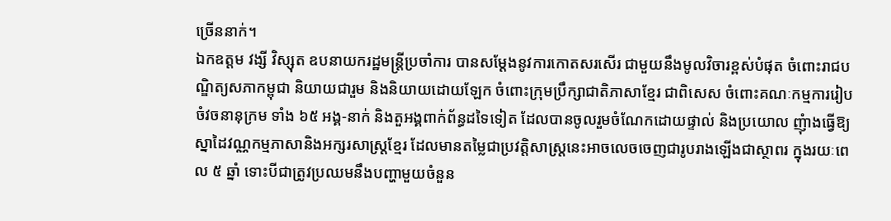ច្រើននាក់។
ឯកឧត្តម វង្សី វិស្សុត ឧបនាយករដ្ឋមន្ត្រីប្រចាំការ បានសម្ដែងនូវការកោតសរសើរ ជាមួយនឹងមូលវិចារខ្ពស់បំផុត ចំពោះរាជបណ្ឌិត្យសភាកម្ពុជា និយាយជារួម និងនិយាយដោយឡែក ចំពោះក្រុមប្រឹក្សាជាតិភាសាខ្មែរ ជាពិសេស ចំពោះគណៈកម្មការរៀបចំវចនានុក្រម ទាំង ៦៥ អង្គ-នាក់ និងតួអង្គពាក់ព័ន្ធដទៃទៀត ដែលបានចូលរួមចំណែកដោយផ្ទាល់ និងប្រយោល ញុំាងធ្វើឱ្យស្នាដៃវណ្ណកម្មភាសានិងអក្សរសាស្ត្រខ្មែរ ដែលមានតម្លៃជាប្រវត្តិសាស្ត្រនេះអាចលេចចេញជារូបរាងឡើងជាស្ថាពរ ក្នុងរយៈពេល ៥ ឆ្នាំ ទោះបីជាត្រូវប្រឈមនឹងបញ្ហាមួយចំនួន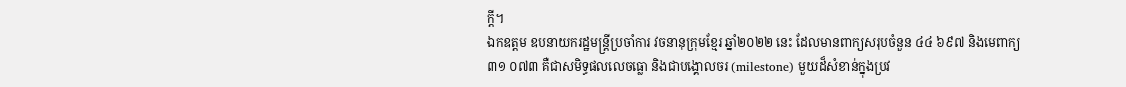ក្តី។
ឯកឧត្តម ឧបនាយករដ្ឋមន្ត្រីប្រចាំការ វចនានុក្រុមខ្មែរ ឆ្នាំ២០២២ នេះ ដែលមានពាក្យសរុបចំនួន ៤៤ ៦៩៧ និងមេពាក្យ ៣១ ០៧៣ គឺជាសមិទ្ធផលលេចធ្លោ និងជាបង្គោលចរ (milestone) មួយដ៏សំខាន់ក្នុងប្រវ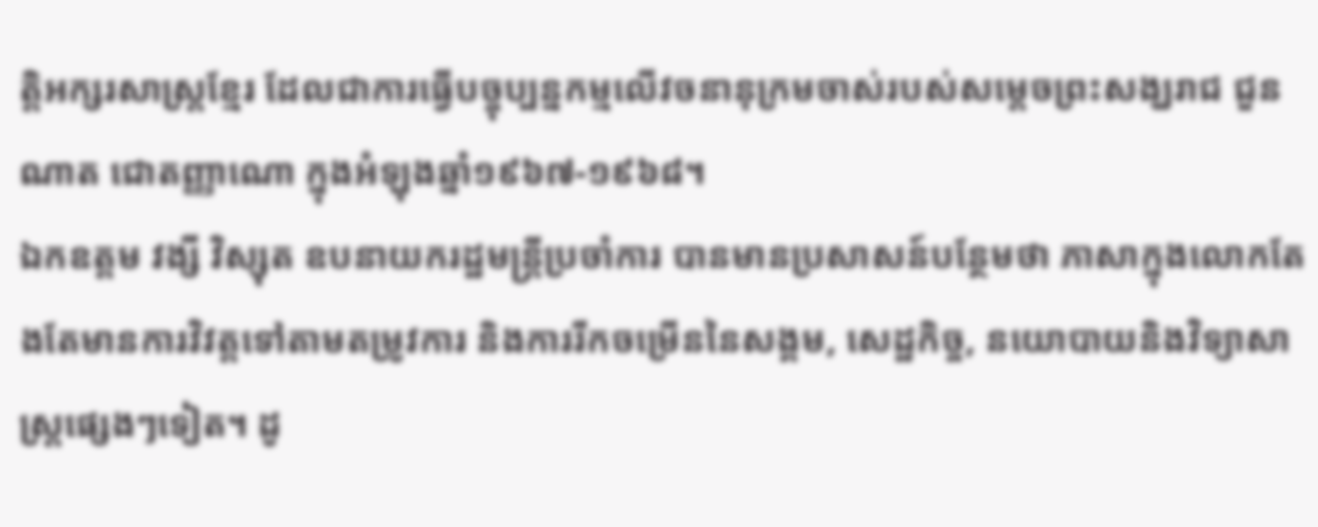ត្តិអក្សរសាស្ត្រខ្មែរ ដែលជាការធ្វើបច្ចុប្បន្នកម្មលើវចនានុក្រមចាស់របស់សម្តេចព្រះសង្ឃរាជ ជួន ណាត ជោតញ្ញាណោ ក្នុងអំឡុងឆ្នាំ១៩៦៧-១៩៦៨។
ឯកឧត្តម វង្សី វិស្សុត ឧបនាយករដ្ឋមន្ត្រីប្រចាំការ បានមានប្រសាសន៍បន្ថែមថា ភាសាក្នុងលោកតែងតែមានការវិវត្តទៅតាមតម្រូវការ និងការរីកចម្រើននៃសង្គម, សេដ្ឋកិច្ច, នយោបាយនិងវិទ្យាសាស្ត្រផ្សេងៗទៀត។ ដូ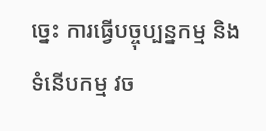ច្នេះ ការធ្វើបច្ចុប្បន្នកម្ម និងទំនើបកម្ម វច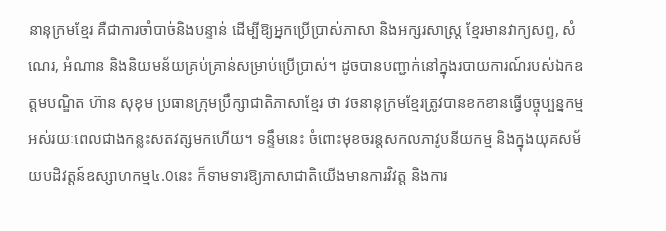នានុក្រមខ្មែរ គឺជាការចាំបាច់និងបន្ទាន់ ដើម្បីឱ្យអ្នកប្រើប្រាស់ភាសា និងអក្សរសាស្ត្រ ខ្មែរមានវាក្យសព្ទ, សំណេរ, អំណាន និងនិយមន័យគ្រប់គ្រាន់សម្រាប់ប្រើប្រាស់។ ដូចបានបញ្ជាក់នៅក្នុងរបាយការណ៍របស់ឯកឧត្តមបណ្ឌិត ហ៊ាន សុខុម ប្រធានក្រុមប្រឹក្សាជាតិភាសាខ្មែរ ថា វចនានុក្រមខ្មែរត្រូវបានខកខានធ្វើបច្ចុប្បន្នកម្ម អស់រយៈពេលជាងកន្លះសតវត្សមកហើយ។ ទន្ទឹមនេះ ចំពោះមុខចរន្តសកលភាវូបនីយកម្ម និងក្នុងយុគសម័យបដិវត្តន៍ឧស្សាហកម្ម៤.0នេះ ក៏ទាមទារឱ្យភាសាជាតិយើងមានការវិវត្ត និងការ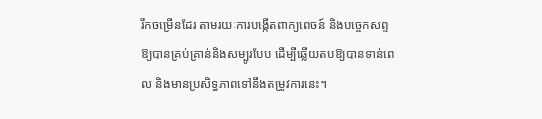រីកចម្រើនដែរ តាមរយៈការបង្កើតពាក្យពេចន៍ និងបច្ចេកសព្ទឱ្យបានគ្រប់គ្រាន់និងសម្បូរបែប ដើម្បីឆ្លើយតបឱ្យបានទាន់ពេល និងមានប្រសិទ្ធភាពទៅនឹងតម្រូវការនេះ។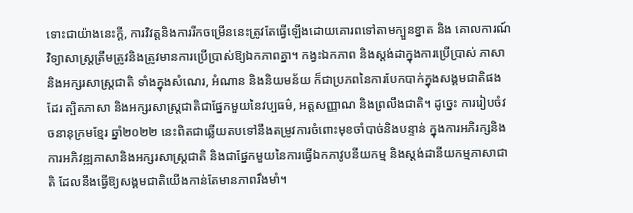ទោះជាយ៉ាងនេះក្ដី, ការវិវត្តនិងការរីកចម្រើននេះត្រូវតែធ្វើឡើងដោយគោរពទៅតាមក្បួនខ្នាត និង គោលការណ៍វិទ្យាសាស្ត្រត្រឹមត្រូវនិងត្រូវមានការប្រើប្រាស់ឱ្យឯកភាពគ្នា។ កង្វះឯកភាព និងស្តង់ដាក្នុងការប្រើប្រាស់ ភាសានិងអក្សរសាស្ត្រជាតិ ទាំងក្នុងសំណេរ, អំណាន និងនិយមន័យ ក៏ជាប្រភពនៃការបែកបាក់ក្នុងសង្គមជាតិផងដែរ ត្បិតភាសា និងអក្សរសាស្ត្រជាតិជាផ្នែកមួយនៃវប្បធម៌, អត្តសញ្ញាណ និងព្រលឹងជាតិ។ ដូច្នេះ ការរៀបចំវចនានុក្រមខ្មែរ ឆ្នាំ២០២២ នេះពិតជាឆ្លើយតបទៅនឹងតម្រូវការចំពោះមុខចាំបាច់និងបន្ទាន់ ក្នុងការអភិរក្សនិងការអភិវឌ្ឍភាសានិងអក្សរសាស្រ្តជាតិ និងជាផ្នែកមួយនៃការធ្វើឯកភាវូបនីយកម្ម និងស្ដង់ដានីយកម្មភាសាជាតិ ដែលនឹងធ្វើឱ្យសង្គមជាតិយើងកាន់តែមានភាពរឹងមាំ។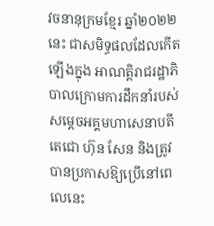វចនានុក្រមខ្មែរ ឆ្នាំ២០២២នេះ ជាសមិទ្ធផលដែលកើតឡើងក្នុង អាណត្តិរាជរដ្ឋាភិបាលក្រោមការដឹកនាំរបស់ សម្តេចអគ្គមហាសេនាបតីតេជោ ហ៊ុន សែន និងត្រូវបានប្រកាសឱ្យប្រើនៅពេលេនេះ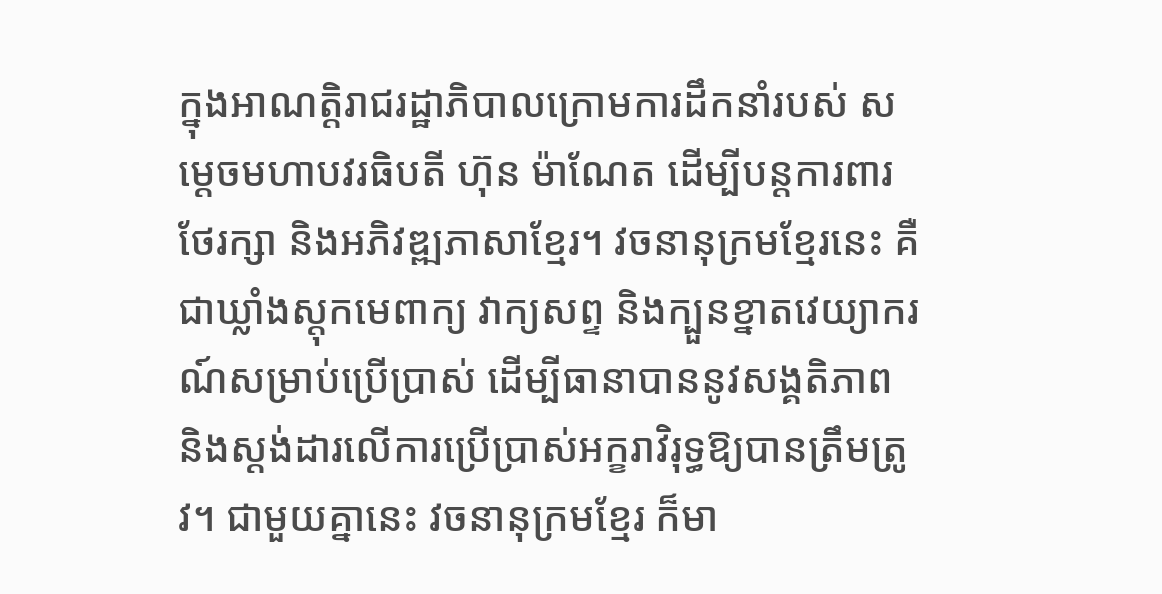ក្នុងអាណត្តិរាជរដ្ឋាភិបាលក្រោមការដឹកនាំរបស់ សម្ដេចមហាបវរធិបតី ហ៊ុន ម៉ាណែត ដើម្បីបន្ដការពារ ថែរក្សា និងអភិវឌ្ឍភាសាខ្មែរ។ វចនានុក្រមខ្មែរនេះ គឺជាឃ្លាំងស្តុកមេពាក្យ វាក្យសព្ទ និងក្បួនខ្នាតវេយ្យាករណ៍សម្រាប់ប្រើប្រាស់ ដើម្បីធានាបាននូវសង្គតិភាព និងស្ដង់ដារលើការប្រើប្រាស់អក្ខរាវិរុទ្ធឱ្យបានត្រឹមត្រូវ។ ជាមួយគ្នានេះ វចនានុក្រមខ្មែរ ក៏មា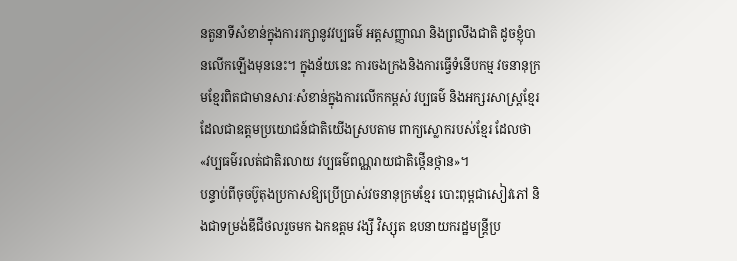នតួនាទីសំខាន់ក្នុងការរក្សានូវវប្បធម៌ អត្ដសញ្ញាណ និងព្រលឹងជាតិ ដូចខ្ញុំបានលើកឡើងមុននេះ។ ក្នុងន័យនេះ ការចងក្រងនិងការធ្វើទំនើបកម្ម វចនានុក្រមខ្មែរពិតជាមានសារៈសំខាន់ក្នុងការលើកកម្ពស់ វប្បធម៌ និងអក្សរសាស្ត្រខ្មែរ ដែលជាឧត្ដមប្រយោជន៍ជាតិយើងស្របតាម ពាក្យស្លោករបស់ខ្មែរ ដែលថា «វប្បធម៌រលត់ជាតិរលាយ វប្បធម៌ពណ្ណរាយជាតិថ្កើនថ្កាន»។
បន្ទាប់ពីចុចប៊ូតុងប្រកាសឱ្យប្រើប្រាស់វចនានុក្រមខ្មែរ បោះពុម្ពជាសៀវភៅ និងជាទម្រង់ឌីជីថលរួចមក ឯកឧត្តម វង្សី វិស្សុត ឧបនាយករដ្ឋមន្ត្រីប្រ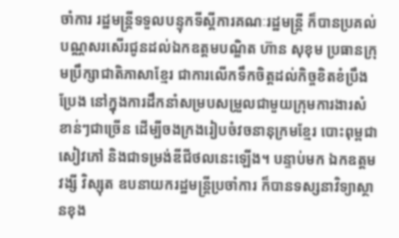ចាំការ រដ្ឋមន្ត្រីទទួលបន្ទុកទីស្តីការគណៈរដ្ឋមន្ត្រី ក៏បានប្រគល់បណ្ណសរសើរជូនដល់ឯកឧត្តមបណ្ឌិត ហ៊ាន សុខុម ប្រធានក្រុមប្រឹក្សាជាតិភាសាខ្មែរ ជាការលើកទឹកចិត្តដល់កិច្ចខិតខំប្រឹងប្រែង នៅក្នុងការដឹកនាំសម្របសម្រួលជាមួយក្រុមការងារសំខាន់ៗជាច្រើន ដើម្បីចងក្រងរៀបចំវចនានុក្រមខ្មែរ បោះពុម្ពជាសៀវភៅ និងជាទម្រង់ឌីជីថលនេះឡើង។ បន្ទាប់មក ឯកឧត្តម វង្សី វិស្សុត ឧបនាយករដ្ឋមន្ត្រីប្រចាំការ ក៏បានទស្សនាវិទ្យាស្ថានខុង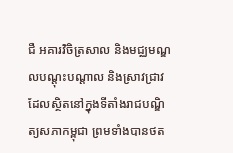ជឺ អគារវិចិត្រសាល និងមជ្ឈមណ្ឌលបណ្ដុះបណ្ដាល និងស្រាវជ្រាវ ដែលស្ថិតនៅក្នុងទីតាំងរាជបណ្ឌិត្យសភាកម្ពុជា ព្រមទាំងបានថត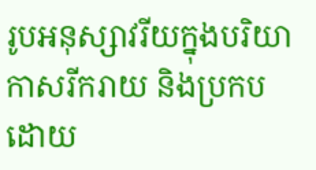រូបអនុស្សាវរីយក្នុងបរិយាកាសរីករាយ និងប្រកបដោយ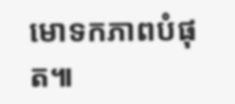មោទកភាពបំផុត៕